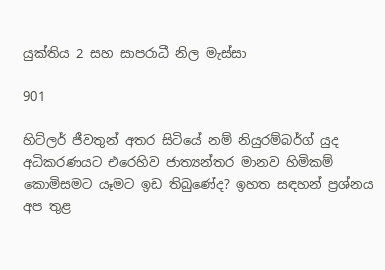යුක්තිය 2 සහ සාපරාධී නිල මැස්සා

901

හිට්ලර් ජීවතුන් අතර සිටියේ නම් නියුරම්බර්ග් යුද අධිකරණයට එරෙහිව ජාත්‍යන්තර මානව හිමිකම් කොමිසමට යෑමට ඉඩ තිබුණේද? ඉහත සඳහන් ප්‍රශ්නය අප තුළ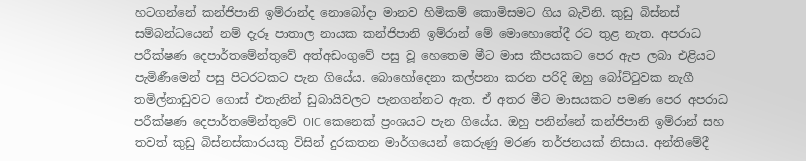හටගන්නේ කන්ජිපානි ඉම්රාන්ද නොබෝදා මානව හිමිකම් කොමිසමට ගිය බැවිනි. කුඩු බිස්නස් සම්බන්ධයෙන් නම් දැරූ පාතාල නායක කන්ජිපානි ඉම්රාන් මේ මොහොතේදී රට තුළ නැත. අපරාධ පරීක්ෂණ දෙපාර්තමේන්තුවේ අත්අඩංගුවේ පසු වූ හෙතෙම මීට මාස කීපයකට පෙර ඇප ලබා එළියට පැමිණීමෙන් පසු පිටරටකට පැන ගියේය. බොහෝදෙනා කල්පනා කරන පරිදි ඔහු බෝට්ටුවක නැගී තමිල්නාඩුවට ගොස් එතැනින් ඩුබායිවලට පැනගන්නට ඇත. ඒ අතර මීට මාසයකට පමණ පෙර අපරාධ පරීක්ෂණ දෙපාර්තමේන්තුවේ OIC කෙනෙක් ප්‍රංශයට පැන ගියේය. ඔහු පනින්නේ කන්ජිපානි ඉම්රාන් සහ තවත් කුඩු බිස්නස්කාරයකු විසින් දුරකතන මාර්ගයෙන් කෙරුණු මරණ තර්ජනයක් නිසාය. අන්තිමේදී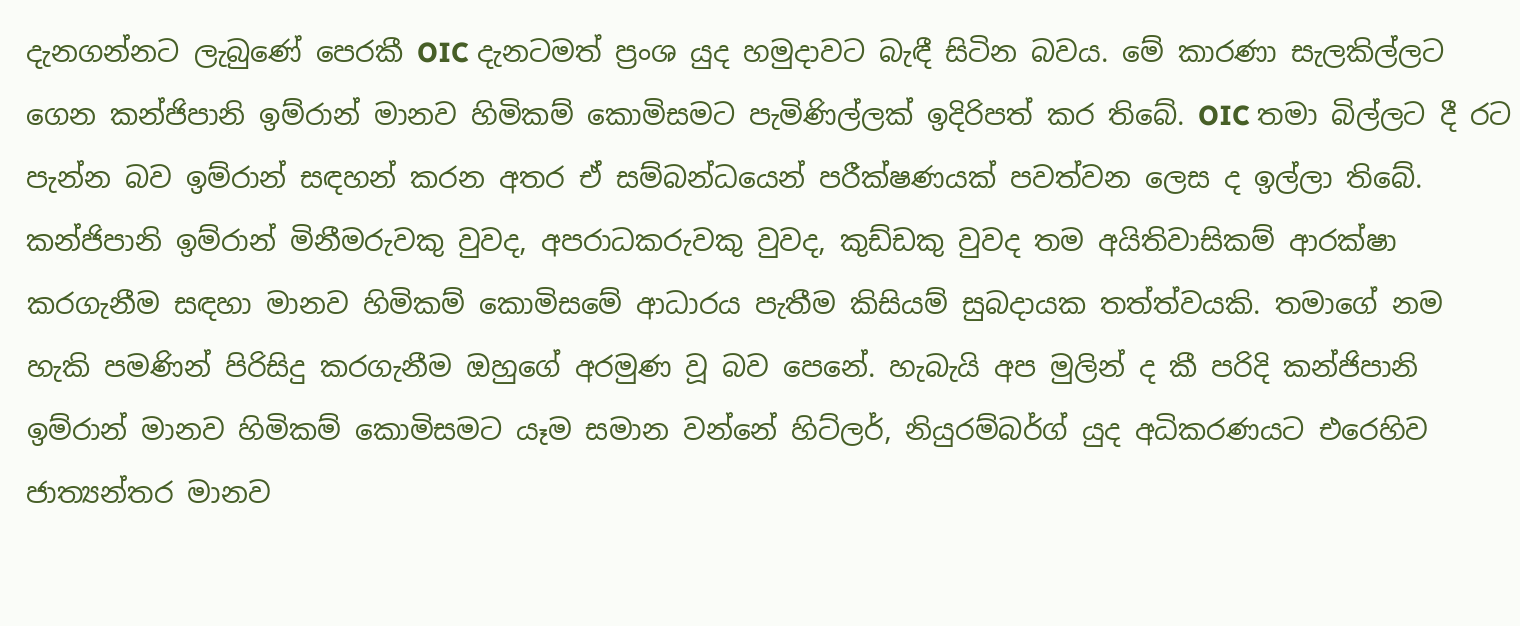දැනගන්නට ලැබුණේ පෙරකී OIC දැනටමත් ප්‍රංශ යුද හමුදාවට බැඳී සිටින බවය. මේ කාරණා සැලකිල්ලට ගෙන කන්ජිපානි ඉම්රාන් මානව හිමිකම් කොමිසමට පැමිණිල්ලක් ඉදිරිපත් කර තිබේ. OIC තමා බිල්ලට දී රට පැන්න බව ඉම්රාන් සඳහන් කරන අතර ඒ සම්බන්ධයෙන් පරීක්ෂණයක් පවත්වන ලෙස ද ඉල්ලා තිබේ. කන්ජිපානි ඉම්රාන් මිනීමරුවකු වුවද, අපරාධකරුවකු වුවද, කුඩ්ඩකු වුවද තම අයිතිවාසිකම් ආරක්ෂා කරගැනීම සඳහා මානව හිමිකම් කොමිසමේ ආධාරය පැතීම කිසියම් සුබදායක තත්ත්වයකි. තමාගේ නම හැකි පමණින් පිරිසිදු කරගැනීම ඔහුගේ අරමුණ වූ බව පෙනේ. හැබැයි අප මුලින් ද කී පරිදි කන්ජිපානි ඉම්රාන් මානව හිමිකම් කොමිසමට යෑම සමාන වන්නේ හිට්ලර්, නියුරම්බර්ග් යුද අධිකරණයට එරෙහිව ජාත්‍යන්තර මානව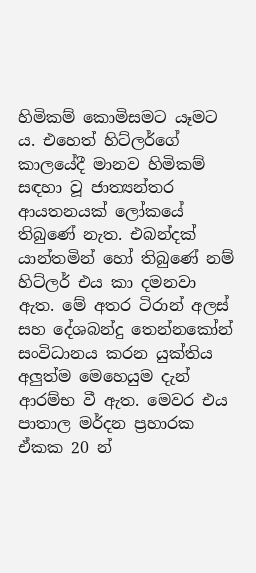හිමිකම් කොමිසමට යෑමට ය. එහෙත් හිට්ලර්ගේ කාලයේදී මානව හිමිකම් සඳහා වූ ජාත්‍යන්තර ආයතනයක් ලෝකයේ තිබුණේ නැත. එබන්දක් යාන්තමින් හෝ තිබුණේ නම් හිට්ලර් එය කා දමනවා ඇත. මේ අතර ටිරාන් අලස් සහ දේශබන්දු තෙන්නකෝන් සංවිධානය කරන යුක්තිය අලුත්ම මෙහෙයුම දැන් ආරම්භ වී ඇත. මෙවර එය පාතාල මර්දන ප්‍රහාරක ඒකක 20 න්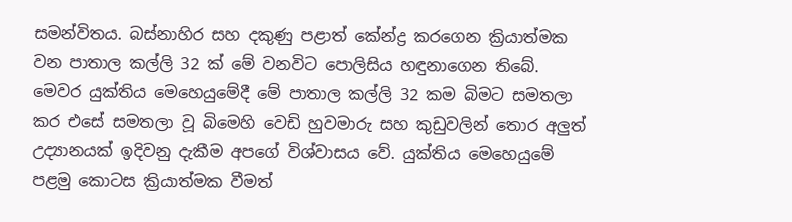සමන්විතය. බස්නාහිර සහ දකුණු පළාත් කේන්ද්‍ර කරගෙන ක්‍රියාත්මක වන පාතාල කල්ලි 32 ක් මේ වනවිට පොලිසිය හඳුනාගෙන තිබේ. මෙවර යුක්තිය මෙහෙයුමේදී මේ පාතාල කල්ලි 32 කම බිමට සමතලා කර එසේ සමතලා වූ බිමෙහි වෙඩි හුවමාරු සහ කුඩුවලින් තොර අලුත් උද්‍යානයක් ඉදිවනු දැකීම අපගේ විශ්වාසය වේ. යුක්තිය මෙහෙයුමේ පළමු කොටස ක්‍රියාත්මක වීමත්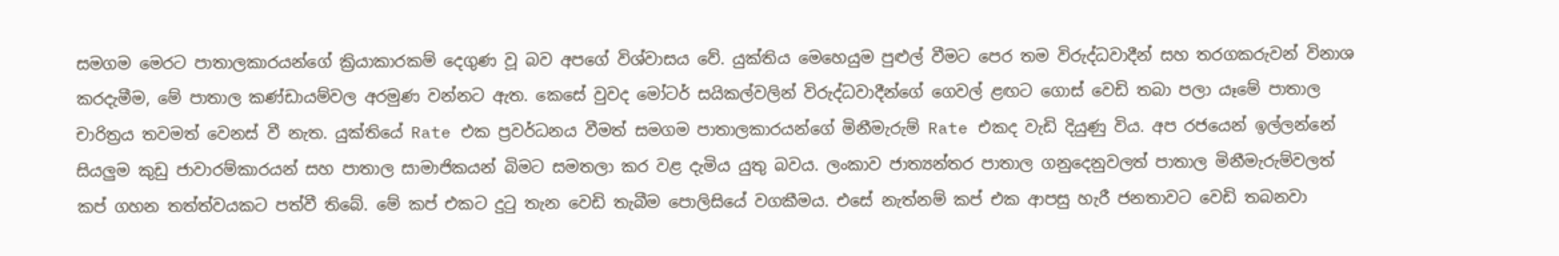සමගම මෙරට පාතාලකාරයන්ගේ ක්‍රියාකාරකම් දෙගුණ වූ බව අපගේ විශ්වාසය වේ. යුක්තිය මෙහෙයුම පුළුල් වීමට පෙර තම විරුද්ධවාදීන් සහ තරගකරුවන් විනාශ කරදැමීම, මේ පාතාල කණ්ඩායම්වල අරමුණ වන්නට ඇත. කෙසේ වුවද මෝටර් සයිකල්වලින් විරුද්ධවාදීන්ගේ ගෙවල් ළඟට ගොස් වෙඩි තබා පලා යෑමේ පාතාල චාරිත්‍රය තවමත් වෙනස් වී නැත. යුක්තියේ Rate එක ප්‍රවර්ධනය වීමත් සමගම පාතාලකාරයන්ගේ මිනීමැරුම් Rate එකද වැඩි දියුණු විය. අප රජයෙන් ඉල්ලන්නේ සියලුම කුඩු ජාවාරම්කාරයන් සහ පාතාල සාමාජිකයන් බිමට සමතලා කර වළ දැමිය යුතු බවය. ලංකාව ජාත්‍යන්තර පාතාල ගනුදෙනුවලත් පාතාල මිනීමැරුම්වලත් කප් ගහන තත්ත්වයකට පත්වී තිබේ. මේ කප් එකට දුටු තැන වෙඩි තැබීම පොලිසියේ වගකීමය. එසේ නැත්නම් කප් එක ආපසු හැරී ජනතාවට වෙඩි තබනවා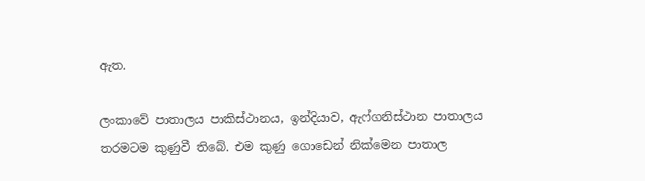ඇත.

ලංකාවේ පාතාලය පාකිස්ථානය, ඉන්දියාව, ඇෆ්ගනිස්ථාන පාතාලය තරමටම කුණුවී තිබේ. එම කුණු ගොඩෙන් නික්මෙන පාතාල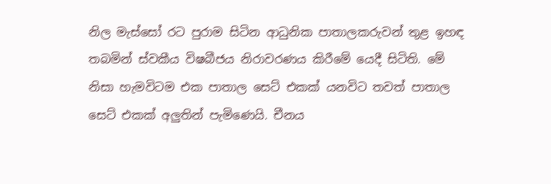නිල මැස්සෝ රට පුරාම සිටින ආධුනික පාතාලකරුවන් තුළ ඉහඳ තබමින් ස්වකීය විෂබීජය නිරාවරණය කිරීමේ යෙදී සිටිති. මේ නිසා හැමවිටම එක පාතාල සෙට් එකක් යනවිට තවත් පාතාල සෙට් එකක් අලුතින් පැමිණෙයි. චීනය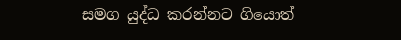සමග යුද්ධ කරන්නට ගියොත්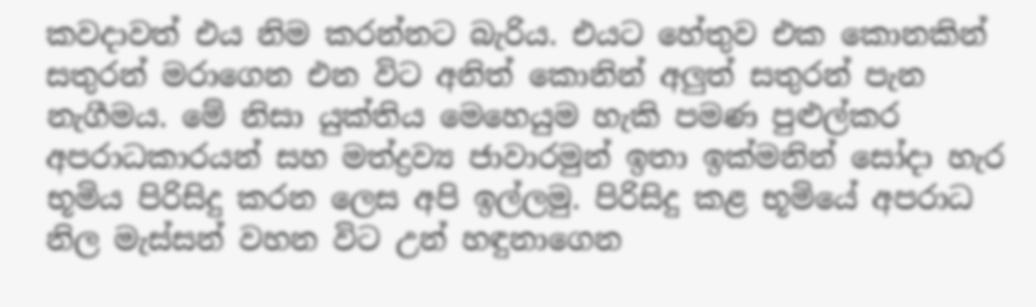කවදාවත් එය නිම කරන්නට බැරිය. එයට හේතුව එක කොනකින් සතුරන් මරාගෙන එන විට අනිත් කොනින් අලුත් සතුරන් පැන නැගීමය. මේ නිසා යුක්තිය මෙහෙයුම හැකි පමණ පුළුල්කර අපරාධකාරයන් සහ මත්ද්‍රව්‍ය ජාවාරමුන් ඉතා ඉක්මනින් සෝදා හැර භූමිය පිරිසිදු කරන ලෙස අපි ඉල්ලමු. පිරිසිදු කළ භූමියේ අපරාධ නිල මැස්සන් වහන විට උන් හඳුනාගෙන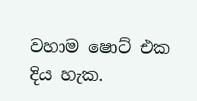වහාම ෂොට් එක දිය හැක.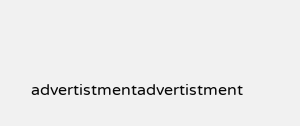advertistmentadvertistment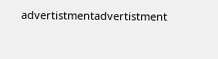advertistmentadvertistment